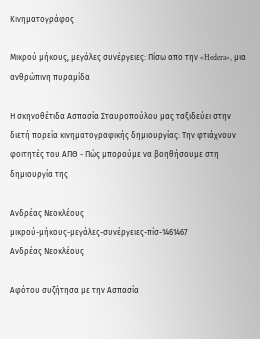Κινηματογράφος

Μικρού μήκους, μεγάλες συνέργειες: Πίσω απο την «Hedera», μια ανθρώπινη πυραμίδα

Η σκηνοθέτιδα Ασπασία Σταυροπούλου μας ταξιδεύει στην διετή πορεία κινηματογραφικής δημιουργίας: Την φτιάχνουν φοιτητές του ΑΠΘ - Πώς μπορούμε να βοηθήσουμε στη δημιουργία της

Ανδρέας Νεοκλέους
μικρού-μήκους-μεγάλες-συνέργειες-πίσ-1461467
Ανδρέας Νεοκλέους

Αφότου συζήτησα με την Ασπασία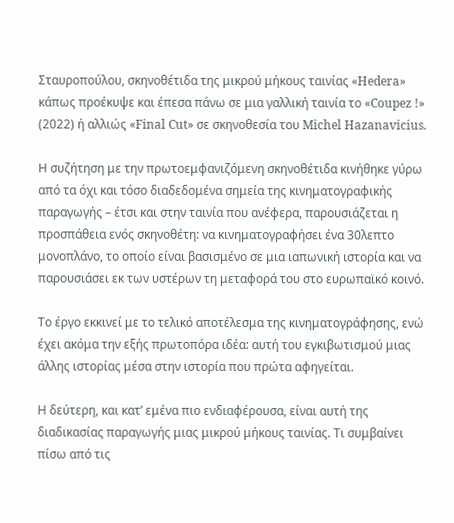Σταυροπούλου, σκηνοθέτιδα της μικρού μήκους ταινίας «Hedera» κάπως προέκυψε και έπεσα πάνω σε μια γαλλική ταινία το «Coupez !» (2022) ή αλλιώς «Final Cut» σε σκηνοθεσία του Michel Hazanavicius.

Η συζήτηση με την πρωτοεμφανιζόμενη σκηνοθέτιδα κινήθηκε γύρω από τα όχι και τόσο διαδεδομένα σημεία της κινηματογραφικής παραγωγής – έτσι και στην ταινία που ανέφερα, παρουσιάζεται η προσπάθεια ενός σκηνοθέτη: να κινηματογραφήσει ένα 30λεπτο μονοπλάνο, το οποίο είναι βασισμένο σε μια ιαπωνική ιστορία και να παρουσιάσει εκ των υστέρων τη μεταφορά του στο ευρωπαϊκό κοινό.

Το έργο εκκινεί με το τελικό αποτέλεσμα της κινηματογράφησης, ενώ έχει ακόμα την εξής πρωτοπόρα ιδέα: αυτή του εγκιβωτισμού μιας άλλης ιστορίας μέσα στην ιστορία που πρώτα αφηγείται.

Η δεύτερη, και κατ’ εμένα πιο ενδιαφέρουσα, είναι αυτή της διαδικασίας παραγωγής μιας μικρού μήκους ταινίας. Τι συμβαίνει πίσω από τις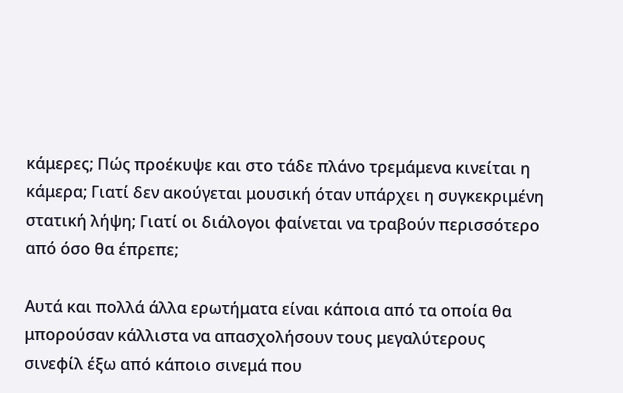κάμερες; Πώς προέκυψε και στο τάδε πλάνο τρεμάμενα κινείται η κάμερα; Γιατί δεν ακούγεται μουσική όταν υπάρχει η συγκεκριμένη στατική λήψη; Γιατί οι διάλογοι φαίνεται να τραβούν περισσότερο από όσο θα έπρεπε;

Αυτά και πολλά άλλα ερωτήματα είναι κάποια από τα οποία θα μπορούσαν κάλλιστα να απασχολήσουν τους μεγαλύτερους σινεφίλ έξω από κάποιο σινεμά που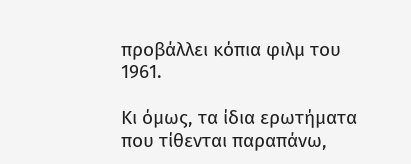προβάλλει κόπια φιλμ του 1961.

Κι όμως, τα ίδια ερωτήματα που τίθενται παραπάνω,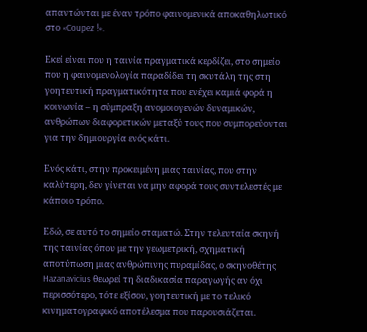απαντώνται με έναν τρόπο φαινομενικά αποκαθηλωτικό στο «Coupez !».

Εκεί είναι που η ταινία πραγματικά κερδίζει, στο σημείο που η φαινομενολογία παραδίδει τη σκυτάλη της στη γοητευτική πραγματικότητα που ενέχει καμιά φορά η κοινωνία – η σύμπραξη ανομοιογενών δυναμικών, ανθρώπων διαφορετικών μεταξύ τους που συμπορεύονται για την δημιουργία ενός κάτι.

Ενός κάτι, στην προκειμένη μιας ταινίας, που στην καλύτερη, δεν γίνεται να μην αφορά τους συντελεστές με κάποιο τρόπο.

Εδώ, σε αυτό το σημείο σταματώ. Στην τελευταία σκηνή της ταινίας όπου με την γεωμετρική, σχηματική αποτύπωση μιας ανθρώπινης πυραμίδας, ο σκηνοθέτης Hazanavicius θεωρεί τη διαδικασία παραγωγής αν όχι περισσότερο, τότε εξίσου, γοητευτική με το τελικό κινηματογραφικό αποτέλεσμα που παρουσιάζεται.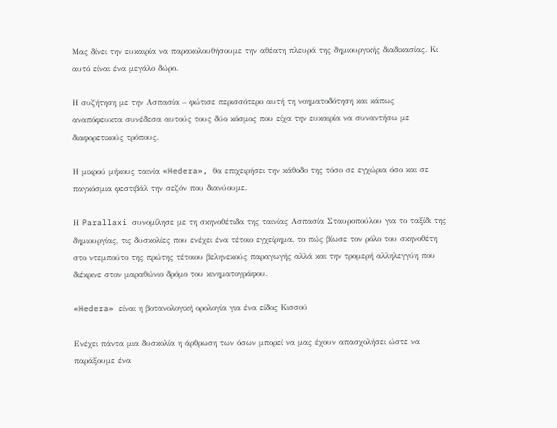Μας δίνει την ευκαιρία να παρακολουθήσουμε την αθέατη πλευρά της δημιουργικής διαδικασίας. Κι αυτό είναι ένα μεγάλο δώρο.

Η συζήτηση με την Ασπασία – φώτισε περισσότερο αυτή τη νοηματοδότηση και κάπως αναπόφευκτα συνέδεσα αυτούς τους δύο κόσμος που είχα την ευκαιρία να συναντήσω με διαφορετικούς τρόπους.

Η μικρού μήκους ταινία «Hedera», θα επιχειρήσει την κάθοδο της τόσο σε εγχώρια όσο και σε παγκόσμια φεστιβάλ την σεζόν που διανύουμε.

Η Parallaxi συνομίλησε με τη σκηνοθέτιδα της ταινίας Ασπασία Σταυροπούλου για το ταξίδι της δημιουργίας, τις δυσκολίες που ενέχει ένα τέτοιο εγχείρημα, το πώς βίωσε τον ρόλο του σκηνοθέτη στο ντεμπούτο της πρώτης τέτοιου βεληνεκούς παραγωγής αλλά και την τρομερή αλληλεγγύη που διέκρινε στον μαραθώνιο δρόμο του κινηματογράφου.

«Hedera» είναι η βοτανολογική ορολογία για ένα είδος Κισσού

Ενέχει πάντα μια δυσκολία η άρθρωση των όσων μπορεί να μας έχουν απασχολήσει ώστε να παράξουμε ένα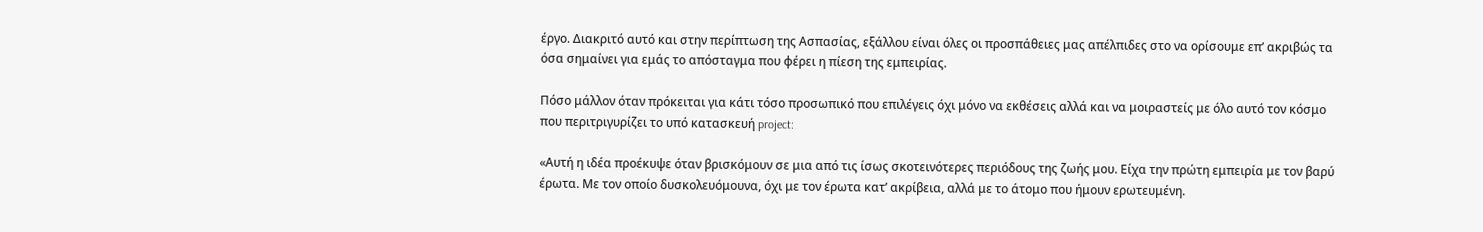έργο. Διακριτό αυτό και στην περίπτωση της Ασπασίας, εξάλλου είναι όλες οι προσπάθειες μας απέλπιδες στο να ορίσουμε επ’ ακριβώς τα όσα σημαίνει για εμάς το απόσταγμα που φέρει η πίεση της εμπειρίας.

Πόσο μάλλον όταν πρόκειται για κάτι τόσο προσωπικό που επιλέγεις όχι μόνο να εκθέσεις αλλά και να μοιραστείς με όλο αυτό τον κόσμο που περιτριγυρίζει το υπό κατασκευή project:

«Αυτή η ιδέα προέκυψε όταν βρισκόμουν σε μια από τις ίσως σκοτεινότερες περιόδους της ζωής μου. Είχα την πρώτη εμπειρία με τον βαρύ έρωτα. Με τον οποίο δυσκολευόμουνα, όχι με τον έρωτα κατ’ ακρίβεια, αλλά με το άτομο που ήμουν ερωτευμένη.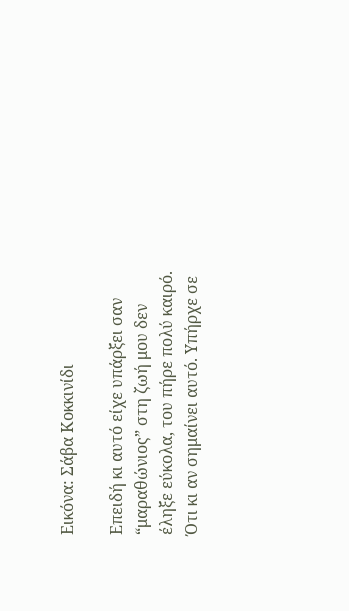Εικόνα: Σάβα Κοκκινίδι

Επειδή κι αυτό είχε υπάρξει σαν “μαραθώνιος” στη ζωή μου δεν έληξε εύκολα, του πήρε πολύ καιρό. Ότι κι αν σημαίνει αυτό. Υπήρχε σε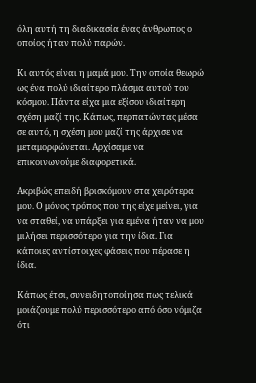όλη αυτή τη διαδικασία ένας άνθρωπος ο οποίος ήταν πολύ παρών.

Κι αυτός είναι η μαμά μου. Την οποία θεωρώ ως ένα πολύ ιδιαίτερο πλάσμα αυτού του κόσμου. Πάντα είχα μια εξίσου ιδιαίτερη σχέση μαζί της. Κάπως, περπατώντας μέσα σε αυτό, η σχέση μου μαζί της άρχισε να μεταμορφώνεται. Αρχίσαμε να επικοινωνούμε διαφορετικά.

Ακριβώς επειδή βρισκόμουν στα χειρότερα μου. Ο μόνος τρόπος που της είχε μείνει, για να σταθεί, να υπάρξει για εμένα ήταν να μου μιλήσει περισσότερο για την ίδια. Για κάποιες αντίστοιχες φάσεις που πέρασε η ίδια.

Κάπως έτσι, συνειδητοποίησα πως τελικά μοιάζουμε πολύ περισσότερο από όσο νόμιζα ότι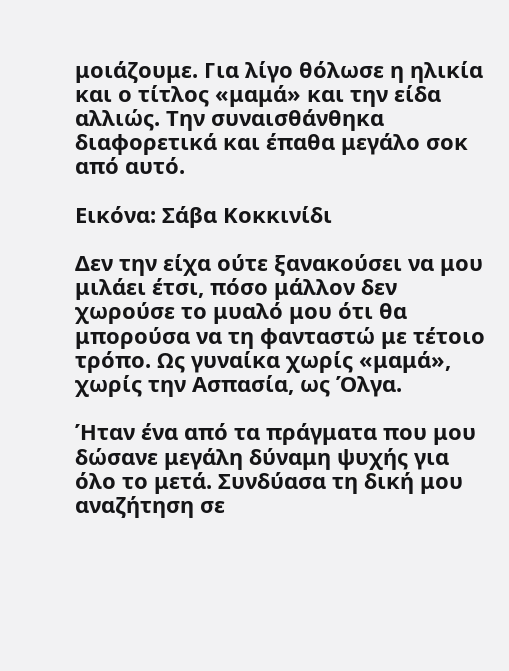μοιάζουμε. Για λίγο θόλωσε η ηλικία και ο τίτλος «μαμά» και την είδα αλλιώς. Την συναισθάνθηκα διαφορετικά και έπαθα μεγάλο σοκ από αυτό.

Εικόνα: Σάβα Κοκκινίδι

Δεν την είχα ούτε ξανακούσει να μου μιλάει έτσι, πόσο μάλλον δεν χωρούσε το μυαλό μου ότι θα μπορούσα να τη φανταστώ με τέτοιο τρόπο. Ως γυναίκα χωρίς «μαμά», χωρίς την Ασπασία, ως Όλγα.

Ήταν ένα από τα πράγματα που μου δώσανε μεγάλη δύναμη ψυχής για όλο το μετά. Συνδύασα τη δική μου αναζήτηση σε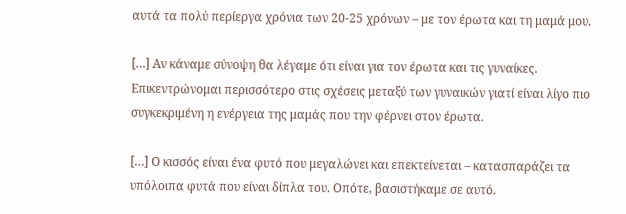αυτά τα πολύ περίεργα χρόνια των 20-25 χρόνων – με τον έρωτα και τη μαμά μου.

[…] Αν κάναμε σύνοψη θα λέγαμε ότι είναι για τον έρωτα και τις γυναίκες. Επικεντρώνομαι περισσότερο στις σχέσεις μεταξύ των γυναικών γιατί είναι λίγο πιο συγκεκριμένη η ενέργεια της μαμάς που την φέρνει στον έρωτα.

[…] Ο κισσός είναι ένα φυτό που μεγαλώνει και επεκτείνεται – κατασπαράζει τα υπόλοιπα φυτά που είναι δίπλα του. Οπότε, βασιστήκαμε σε αυτό.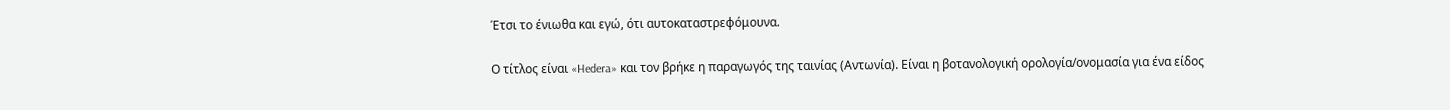Έτσι το ένιωθα και εγώ, ότι αυτοκαταστρεφόμουνα.

Ο τίτλος είναι «Hedera» και τον βρήκε η παραγωγός της ταινίας (Αντωνία). Είναι η βοτανολογική ορολογία/ονομασία για ένα είδος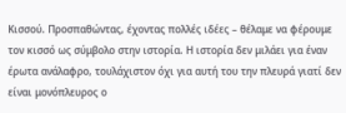Κισσού. Προσπαθώντας, έχοντας πολλές ιδέες – θέλαμε να φέρουμε τον κισσό ως σύμβολο στην ιστορία. Η ιστορία δεν μιλάει για έναν έρωτα ανάλαφρο, τουλάχιστον όχι για αυτή του την πλευρά γιατί δεν είναι μονόπλευρος ο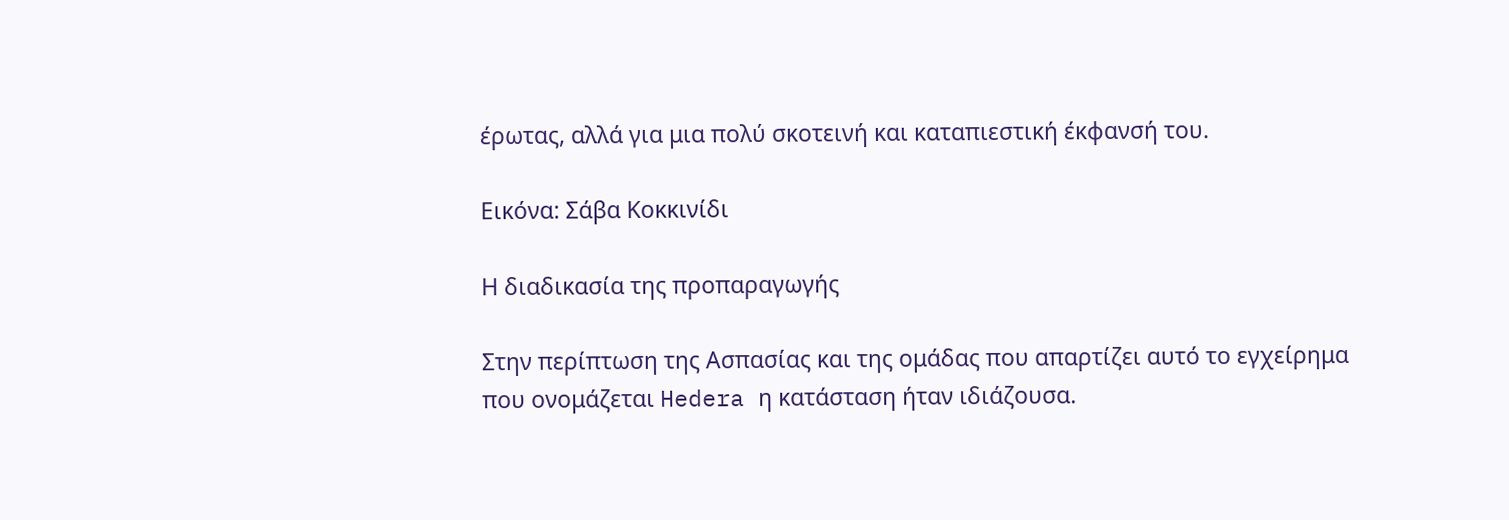έρωτας, αλλά για μια πολύ σκοτεινή και καταπιεστική έκφανσή του.

Εικόνα: Σάβα Κοκκινίδι

Η διαδικασία της προπαραγωγής

Στην περίπτωση της Ασπασίας και της ομάδας που απαρτίζει αυτό το εγχείρημα που ονομάζεται Hedera η κατάσταση ήταν ιδιάζουσα.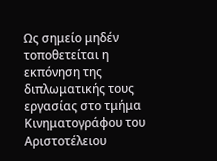Ως σημείο μηδέν τοποθετείται η εκπόνηση της διπλωματικής τους εργασίας στο τμήμα Κινηματογράφου του Αριστοτέλειου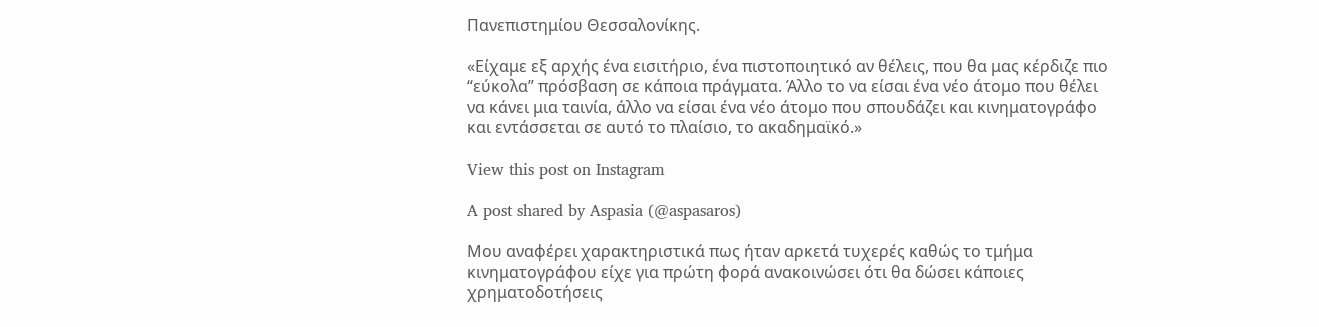Πανεπιστημίου Θεσσαλονίκης.

«Είχαμε εξ αρχής ένα εισιτήριο, ένα πιστοποιητικό αν θέλεις, που θα μας κέρδιζε πιο “εύκολα” πρόσβαση σε κάποια πράγματα. Άλλο το να είσαι ένα νέο άτομο που θέλει να κάνει μια ταινία, άλλο να είσαι ένα νέο άτομο που σπουδάζει και κινηματογράφο και εντάσσεται σε αυτό το πλαίσιο, το ακαδημαϊκό.»

View this post on Instagram

A post shared by Aspasia (@aspasaros)

Μου αναφέρει χαρακτηριστικά πως ήταν αρκετά τυχερές καθώς το τμήμα κινηματογράφου είχε για πρώτη φορά ανακοινώσει ότι θα δώσει κάποιες χρηματοδοτήσεις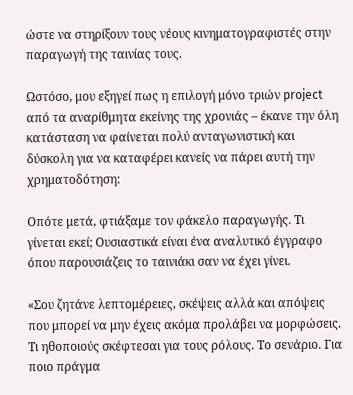ώστε να στηρίξουν τους νέους κινηματογραφιστές στην παραγωγή της ταινίας τους.

Ωστόσο, μου εξηγεί πως η επιλογή μόνο τριών project από τα αναρίθμητα εκείνης της χρονιάς – έκανε την όλη κατάσταση να φαίνεται πολύ ανταγωνιστική και δύσκολη για να καταφέρει κανείς να πάρει αυτή την χρηματοδότηση:

Οπότε μετά, φτιάξαμε τον φάκελο παραγωγής. Τι γίνεται εκεί; Ουσιαστικά είναι ένα αναλυτικό έγγραφο όπου παρουσιάζεις το ταινιάκι σαν να έχει γίνει.

«Σου ζητάνε λεπτομέρειες, σκέψεις αλλά και απόψεις που μπορεί να μην έχεις ακόμα προλάβει να μορφώσεις. Τι ηθοποιούς σκέφτεσαι για τους ρόλους. Το σενάριο. Για ποιο πράγμα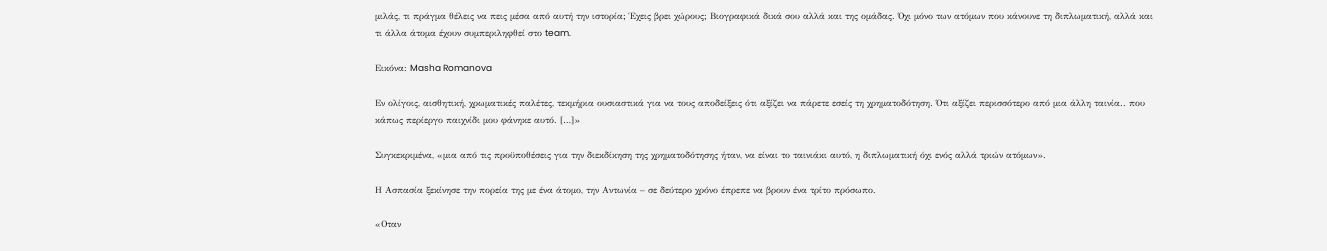μιλάς, τι πράγμα θέλεις να πεις μέσα από αυτή την ιστορία; Έχεις βρει χώρους; Βιογραφικά δικά σου αλλά και της ομάδας. Όχι μόνο των ατόμων που κάνουνε τη διπλωματική, αλλά και τι άλλα άτομα έχουν συμπεριληφθεί στο team.

Εικόνα: Masha Romanova

Εν ολίγοις, αισθητική, χρωματικές παλέτες, τεκμήρια ουσιαστικά για να τους αποδείξεις ότι αξίζει να πάρετε εσείς τη χρηματοδότηση. Ότι αξίζει περισσότερο από μια άλλη ταινία.. που κάπως περίεργο παιχνίδι μου φάνηκε αυτό. […]»

Συγκεκριμένα, «μια από τις προϋποθέσεις για την διεκδίκηση της χρηματοδότησης ήταν, να είναι το ταινιάκι αυτό, η διπλωματική όχι ενός αλλά τριών ατόμων».

Η Ασπασία ξεκίνησε την πορεία της με ένα άτομο, την Αντωνία – σε δεύτερο χρόνο έπρεπε να βρουν ένα τρίτο πρόσωπο.

«Οταν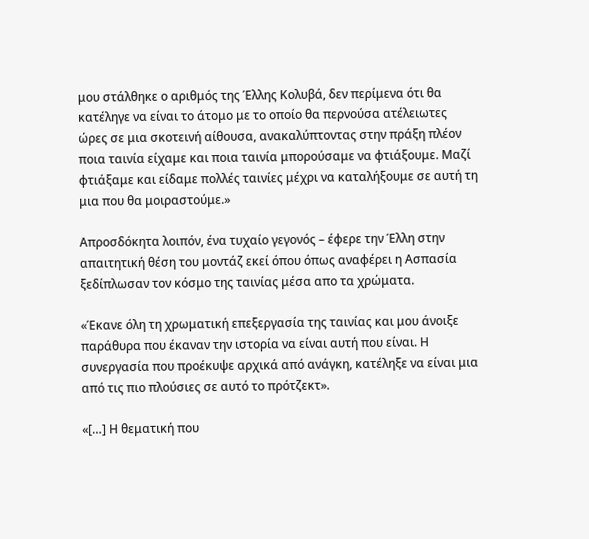μου στάλθηκε ο αριθμός της Έλλης Κολυβά, δεν περίμενα ότι θα κατέληγε να είναι το άτομο με το οποίο θα περνούσα ατέλειωτες ώρες σε μια σκοτεινή αίθουσα, ανακαλύπτοντας στην πράξη πλέον ποια ταινία είχαμε και ποια ταινία μπορούσαμε να φτιάξουμε. Μαζί φτιάξαμε και είδαμε πολλές ταινίες μέχρι να καταλήξουμε σε αυτή τη μια που θα μοιραστούμε.»

Απροσδόκητα λοιπόν, ένα τυχαίο γεγονός – έφερε την Έλλη στην απαιτητική θέση του μοντάζ εκεί όπου όπως αναφέρει η Ασπασία ξεδίπλωσαν τον κόσμο της ταινίας μέσα απο τα χρώματα.

«Έκανε όλη τη χρωματική επεξεργασία της ταινίας και μου άνοιξε παράθυρα που έκαναν την ιστορία να είναι αυτή που είναι. Η συνεργασία που προέκυψε αρχικά από ανάγκη, κατέληξε να είναι μια από τις πιο πλούσιες σε αυτό το πρότζεκτ».

«[…] Η θεματική που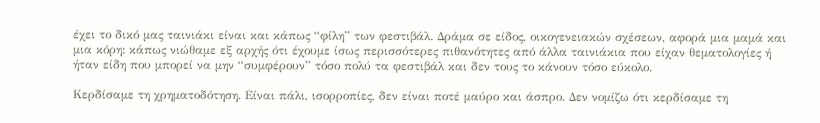έχει το δικό μας ταινιάκι είναι και κάπως “φίλη” των φεστιβάλ. Δράμα σε είδος, οικογενειακών σχέσεων, αφορά μια μαμά και μια κόρη: κάπως νιώθαμε εξ αρχής ότι έχουμε ίσως περισσότερες πιθανότητες από άλλα ταινιάκια που είχαν θεματολογίες ή ήταν είδη που μπορεί να μην “συμφέρουν” τόσο πολύ τα φεστιβάλ και δεν τους το κάνουν τόσο εύκολο.

Κερδίσαμε τη χρηματοδότηση. Είναι πάλι, ισορροπίες, δεν είναι ποτέ μαύρο και άσπρο. Δεν νομίζω ότι κερδίσαμε τη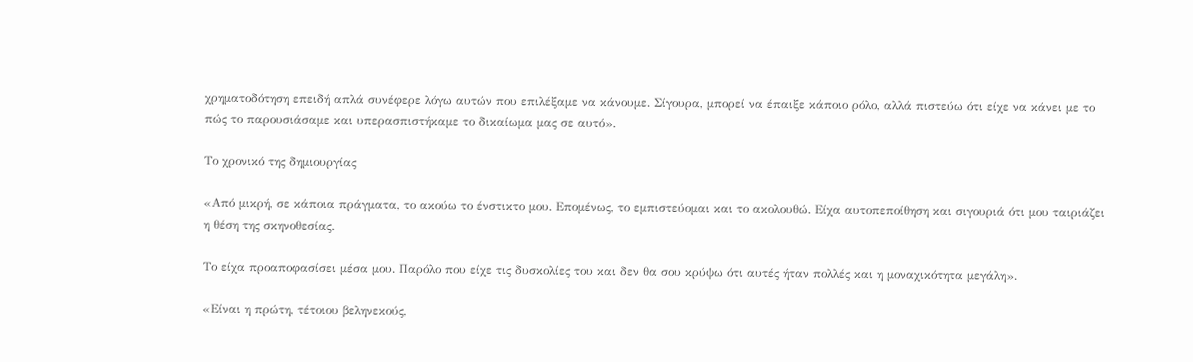χρηματοδότηση επειδή απλά συνέφερε λόγω αυτών που επιλέξαμε να κάνουμε. Σίγουρα, μπορεί να έπαιξε κάποιο ρόλο, αλλά πιστεύω ότι είχε να κάνει με το πώς το παρουσιάσαμε και υπερασπιστήκαμε το δικαίωμα μας σε αυτό».

Το χρονικό της δημιουργίας

«Από μικρή, σε κάποια πράγματα, το ακούω το ένστικτο μου. Επομένως, το εμπιστεύομαι και το ακολουθώ. Είχα αυτοπεποίθηση και σιγουριά ότι μου ταιριάζει η θέση της σκηνοθεσίας.

Το είχα προαποφασίσει μέσα μου. Παρόλο που είχε τις δυσκολίες του και δεν θα σου κρύψω ότι αυτές ήταν πολλές και η μοναχικότητα μεγάλη».

«Είναι η πρώτη, τέτοιου βεληνεκούς,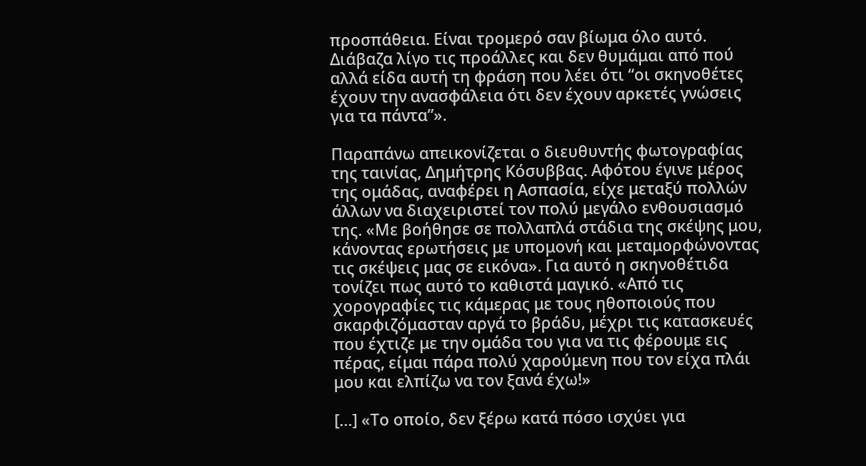προσπάθεια. Είναι τρομερό σαν βίωμα όλο αυτό. Διάβαζα λίγο τις προάλλες και δεν θυμάμαι από πού αλλά είδα αυτή τη φράση που λέει ότι “οι σκηνοθέτες έχουν την ανασφάλεια ότι δεν έχουν αρκετές γνώσεις για τα πάντα”».

Παραπάνω απεικονίζεται ο διευθυντής φωτογραφίας της ταινίας, Δημήτρης Κόσυββας. Αφότου έγινε μέρος της ομάδας, αναφέρει η Ασπασία, είχε μεταξύ πολλών άλλων να διαχειριστεί τον πολύ μεγάλο ενθουσιασμό της. «Με βοήθησε σε πολλαπλά στάδια της σκέψης μου, κάνοντας ερωτήσεις με υπομονή και μεταμορφώνοντας τις σκέψεις μας σε εικόνα». Για αυτό η σκηνοθέτιδα τονίζει πως αυτό το καθιστά μαγικό. «Από τις χορογραφίες τις κάμερας με τους ηθοποιούς που σκαρφιζόμασταν αργά το βράδυ, μέχρι τις κατασκευές που έχτιζε με την ομάδα του για να τις φέρουμε εις πέρας, είμαι πάρα πολύ χαρούμενη που τον είχα πλάι μου και ελπίζω να τον ξανά έχω!»

[…] «Το οποίο, δεν ξέρω κατά πόσο ισχύει για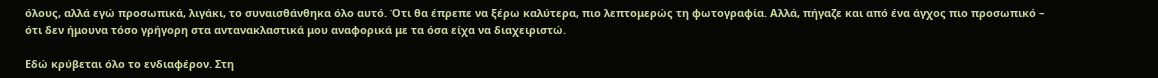όλους, αλλά εγώ προσωπικά, λιγάκι, το συναισθάνθηκα όλο αυτό. Ότι θα έπρεπε να ξέρω καλύτερα, πιο λεπτομερώς τη φωτογραφία. Αλλά, πήγαζε και από ένα άγχος πιο προσωπικό – ότι δεν ήμουνα τόσο γρήγορη στα αντανακλαστικά μου αναφορικά με τα όσα είχα να διαχειριστώ.

Εδώ κρύβεται όλο το ενδιαφέρον. Στη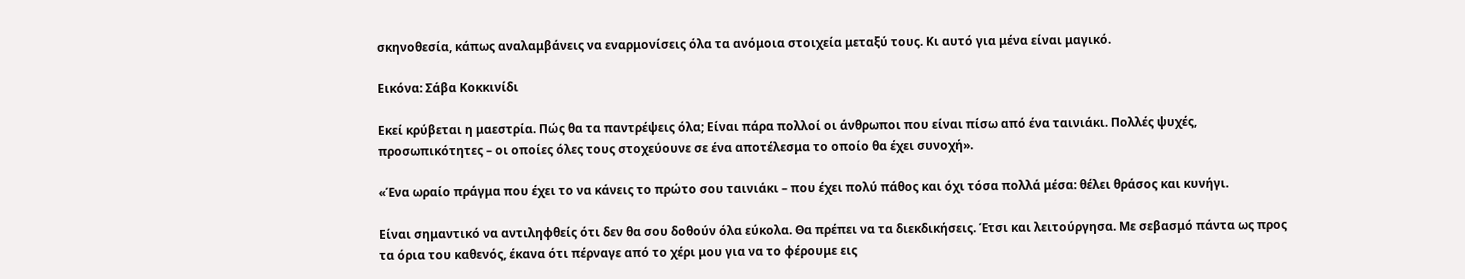σκηνοθεσία, κάπως αναλαμβάνεις να εναρμονίσεις όλα τα ανόμοια στοιχεία μεταξύ τους. Κι αυτό για μένα είναι μαγικό.

Εικόνα: Σάβα Κοκκινίδι

Εκεί κρύβεται η μαεστρία. Πώς θα τα παντρέψεις όλα; Είναι πάρα πολλοί οι άνθρωποι που είναι πίσω από ένα ταινιάκι. Πολλές ψυχές, προσωπικότητες – οι οποίες όλες τους στοχεύουνε σε ένα αποτέλεσμα το οποίο θα έχει συνοχή».

«Ένα ωραίο πράγμα που έχει το να κάνεις το πρώτο σου ταινιάκι – που έχει πολύ πάθος και όχι τόσα πολλά μέσα: θέλει θράσος και κυνήγι.

Είναι σημαντικό να αντιληφθείς ότι δεν θα σου δοθούν όλα εύκολα. Θα πρέπει να τα διεκδικήσεις. Έτσι και λειτούργησα. Με σεβασμό πάντα ως προς τα όρια του καθενός, έκανα ότι πέρναγε από το χέρι μου για να το φέρουμε εις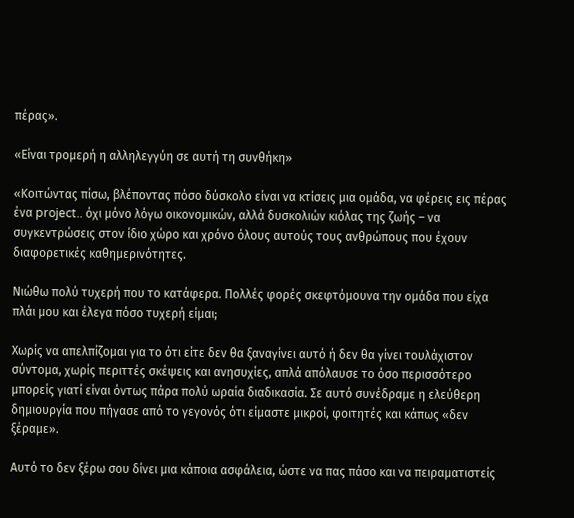πέρας».

«Είναι τρομερή η αλληλεγγύη σε αυτή τη συνθήκη»

«Κοιτώντας πίσω, βλέποντας πόσο δύσκολο είναι να κτίσεις μια ομάδα, να φέρεις εις πέρας ένα project.. όχι μόνο λόγω οικονομικών, αλλά δυσκολιών κιόλας της ζωής – να συγκεντρώσεις στον ίδιο χώρο και χρόνο όλους αυτούς τους ανθρώπους που έχουν διαφορετικές καθημερινότητες.

Νιώθω πολύ τυχερή που το κατάφερα. Πολλές φορές σκεφτόμουνα την ομάδα που είχα πλάι μου και έλεγα πόσο τυχερή είμαι;

Χωρίς να απελπίζομαι για το ότι είτε δεν θα ξαναγίνει αυτό ή δεν θα γίνει τουλάχιστον σύντομα, χωρίς περιττές σκέψεις και ανησυχίες, απλά απόλαυσε το όσο περισσότερο μπορείς γιατί είναι όντως πάρα πολύ ωραία διαδικασία. Σε αυτό συνέδραμε η ελεύθερη δημιουργία που πήγασε από το γεγονός ότι είμαστε μικροί, φοιτητές και κάπως «δεν ξέραμε».

Αυτό το δεν ξέρω σου δίνει μια κάποια ασφάλεια, ώστε να πας πάσο και να πειραματιστείς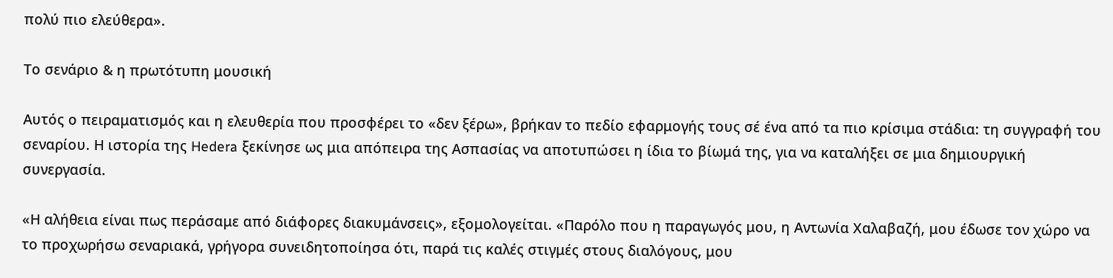πολύ πιο ελεύθερα».

Το σενάριο & η πρωτότυπη μουσική

Αυτός ο πειραματισμός και η ελευθερία που προσφέρει το «δεν ξέρω», βρήκαν το πεδίο εφαρμογής τους σέ ένα από τα πιο κρίσιμα στάδια: τη συγγραφή του σεναρίου. Η ιστορία της Hedera ξεκίνησε ως μια απόπειρα της Ασπασίας να αποτυπώσει η ίδια το βίωμά της, για να καταλήξει σε μια δημιουργική συνεργασία.

«Η αλήθεια είναι πως περάσαμε από διάφορες διακυμάνσεις», εξομολογείται. «Παρόλο που η παραγωγός μου, η Αντωνία Χαλαβαζή, μου έδωσε τον χώρο να το προχωρήσω σεναριακά, γρήγορα συνειδητοποίησα ότι, παρά τις καλές στιγμές στους διαλόγους, μου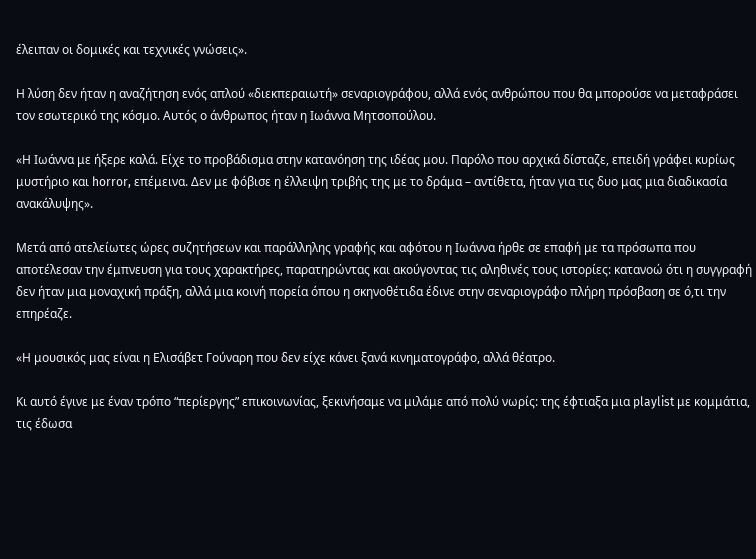έλειπαν οι δομικές και τεχνικές γνώσεις».

Η λύση δεν ήταν η αναζήτηση ενός απλού «διεκπεραιωτή» σεναριογράφου, αλλά ενός ανθρώπου που θα μπορούσε να μεταφράσει τον εσωτερικό της κόσμο. Αυτός ο άνθρωπος ήταν η Ιωάννα Μητσοπούλου.

«Η Ιωάννα με ήξερε καλά. Είχε το προβάδισμα στην κατανόηση της ιδέας μου. Παρόλο που αρχικά δίσταζε, επειδή γράφει κυρίως μυστήριο και horror, επέμεινα. Δεν με φόβισε η έλλειψη τριβής της με το δράμα – αντίθετα, ήταν για τις δυο μας μια διαδικασία ανακάλυψης».

Μετά από ατελείωτες ώρες συζητήσεων και παράλληλης γραφής και αφότου η Ιωάννα ήρθε σε επαφή με τα πρόσωπα που αποτέλεσαν την έμπνευση για τους χαρακτήρες, παρατηρώντας και ακούγοντας τις αληθινές τους ιστορίες: κατανοώ ότι η συγγραφή δεν ήταν μια μοναχική πράξη, αλλά μια κοινή πορεία όπου η σκηνοθέτιδα έδινε στην σεναριογράφο πλήρη πρόσβαση σε ό,τι την επηρέαζε.

«Η μουσικός μας είναι η Ελισάβετ Γούναρη που δεν είχε κάνει ξανά κινηματογράφο, αλλά θέατρο.

Κι αυτό έγινε με έναν τρόπο “περίεργης” επικοινωνίας, ξεκινήσαμε να μιλάμε από πολύ νωρίς: της έφτιαξα μια playlist με κομμάτια, τις έδωσα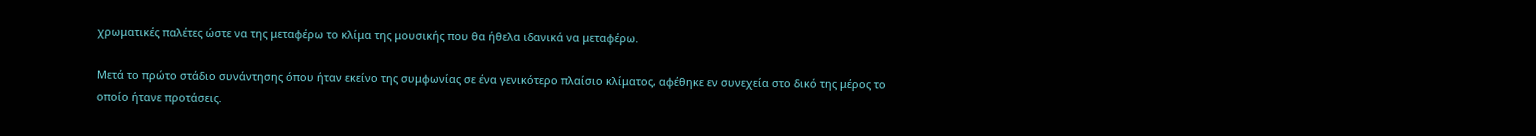χρωματικές παλέτες ώστε να της μεταφέρω το κλίμα της μουσικής που θα ήθελα ιδανικά να μεταφέρω.

Μετά το πρώτο στάδιο συνάντησης όπου ήταν εκείνο της συμφωνίας σε ένα γενικότερο πλαίσιο κλίματος, αφέθηκε εν συνεχεία στο δικό της μέρος το οποίο ήτανε προτάσεις.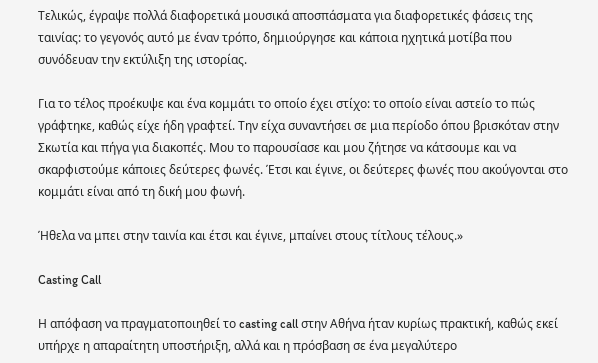Τελικώς, έγραψε πολλά διαφορετικά μουσικά αποσπάσματα για διαφορετικές φάσεις της ταινίας: το γεγονός αυτό με έναν τρόπο, δημιούργησε και κάποια ηχητικά μοτίβα που συνόδευαν την εκτύλιξη της ιστορίας.

Για το τέλος προέκυψε και ένα κομμάτι το οποίο έχει στίχο: το οποίο είναι αστείο το πώς γράφτηκε, καθώς είχε ήδη γραφτεί. Την είχα συναντήσει σε μια περίοδο όπου βρισκόταν στην Σκωτία και πήγα για διακοπές. Μου το παρουσίασε και μου ζήτησε να κάτσουμε και να σκαρφιστούμε κάποιες δεύτερες φωνές. Έτσι και έγινε, οι δεύτερες φωνές που ακούγονται στο κομμάτι είναι από τη δική μου φωνή.

Ήθελα να μπει στην ταινία και έτσι και έγινε, μπαίνει στους τίτλους τέλους.»

Casting Call

Η απόφαση να πραγματοποιηθεί το casting call στην Αθήνα ήταν κυρίως πρακτική, καθώς εκεί υπήρχε η απαραίτητη υποστήριξη, αλλά και η πρόσβαση σε ένα μεγαλύτερο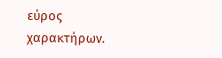εύρος χαρακτήρων.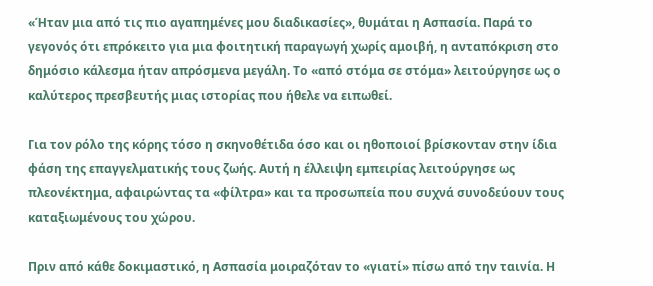«Ήταν μια από τις πιο αγαπημένες μου διαδικασίες», θυμάται η Ασπασία. Παρά το γεγονός ότι επρόκειτο για μια φοιτητική παραγωγή χωρίς αμοιβή, η ανταπόκριση στο δημόσιο κάλεσμα ήταν απρόσμενα μεγάλη. Το «από στόμα σε στόμα» λειτούργησε ως ο καλύτερος πρεσβευτής μιας ιστορίας που ήθελε να ειπωθεί.

Για τον ρόλο της κόρης τόσο η σκηνοθέτιδα όσο και οι ηθοποιοί βρίσκονταν στην ίδια φάση της επαγγελματικής τους ζωής. Αυτή η έλλειψη εμπειρίας λειτούργησε ως πλεονέκτημα, αφαιρώντας τα «φίλτρα» και τα προσωπεία που συχνά συνοδεύουν τους καταξιωμένους του χώρου.

Πριν από κάθε δοκιμαστικό, η Ασπασία μοιραζόταν το «γιατί» πίσω από την ταινία. Η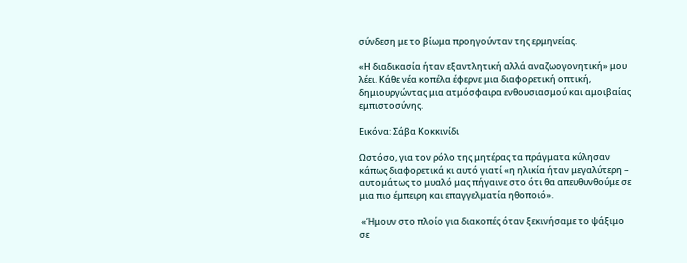σύνδεση με το βίωμα προηγούνταν της ερμηνείας.

«Η διαδικασία ήταν εξαντλητική αλλά αναζωογονητική» μου λέει. Κάθε νέα κοπέλα έφερνε μια διαφορετική οπτική, δημιουργώντας μια ατμόσφαιρα ενθουσιασμού και αμοιβαίας εμπιστοσύνης.

Εικόνα: Σάβα Κοκκινίδι

Ωστόσο, για τον ρόλο της μητέρας τα πράγματα κύλησαν κάπως διαφορετικά κι αυτό γιατί «η ηλικία ήταν μεγαλύτερη – αυτομάτως το μυαλό μας πήγαινε στο ότι θα απευθυνθούμε σε μια πιο έμπειρη και επαγγελματία ηθοποιό».

 «Ήμουν στο πλοίο για διακοπές όταν ξεκινήσαμε το ψάξιμο σε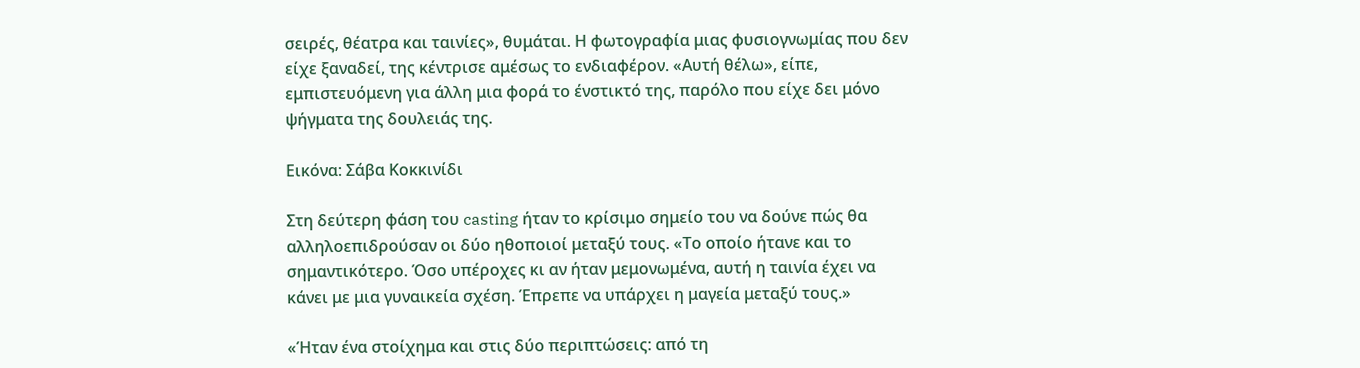σειρές, θέατρα και ταινίες», θυμάται. Η φωτογραφία μιας φυσιογνωμίας που δεν είχε ξαναδεί, της κέντρισε αμέσως το ενδιαφέρον. «Αυτή θέλω», είπε, εμπιστευόμενη για άλλη μια φορά το ένστικτό της, παρόλο που είχε δει μόνο ψήγματα της δουλειάς της.

Εικόνα: Σάβα Κοκκινίδι

Στη δεύτερη φάση του casting ήταν το κρίσιμο σημείο του να δούνε πώς θα αλληλοεπιδρούσαν οι δύο ηθοποιοί μεταξύ τους. «Το οποίο ήτανε και το σημαντικότερο. Όσο υπέροχες κι αν ήταν μεμονωμένα, αυτή η ταινία έχει να κάνει με μια γυναικεία σχέση. Έπρεπε να υπάρχει η μαγεία μεταξύ τους.»

«Ήταν ένα στοίχημα και στις δύο περιπτώσεις: από τη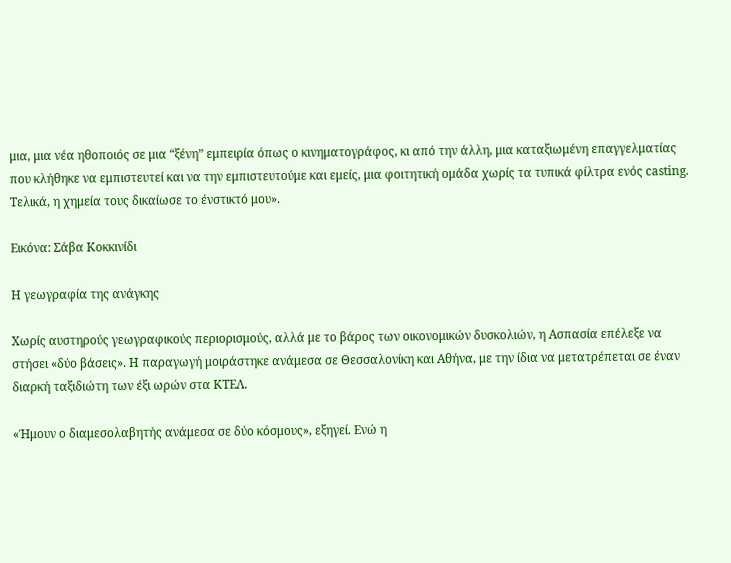μια, μια νέα ηθοποιός σε μια “ξένη” εμπειρία όπως ο κινηματογράφος, κι από την άλλη, μια καταξιωμένη επαγγελματίας που κλήθηκε να εμπιστευτεί και να την εμπιστευτούμε και εμείς, μια φοιτητική ομάδα χωρίς τα τυπικά φίλτρα ενός casting. Τελικά, η χημεία τους δικαίωσε το ένστικτό μου».

Εικόνα: Σάβα Κοκκινίδι

Η γεωγραφία της ανάγκης

Χωρίς αυστηρούς γεωγραφικούς περιορισμούς, αλλά με το βάρος των οικονομικών δυσκολιών, η Ασπασία επέλεξε να στήσει «δύο βάσεις». Η παραγωγή μοιράστηκε ανάμεσα σε Θεσσαλονίκη και Αθήνα, με την ίδια να μετατρέπεται σε έναν διαρκή ταξιδιώτη των έξι ωρών στα ΚΤΕΛ.

«Ήμουν ο διαμεσολαβητής ανάμεσα σε δύο κόσμους», εξηγεί. Ενώ η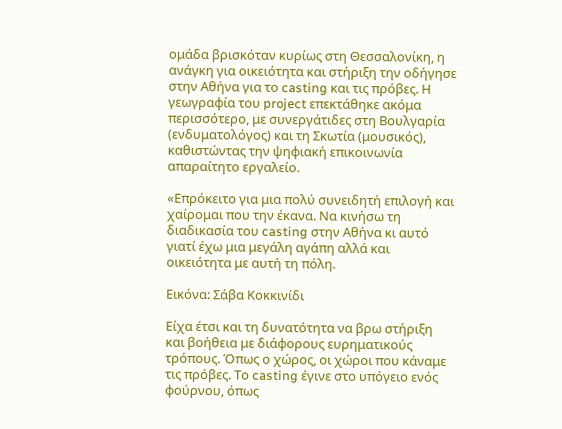ομάδα βρισκόταν κυρίως στη Θεσσαλονίκη, η ανάγκη για οικειότητα και στήριξη την οδήγησε στην Αθήνα για το casting και τις πρόβες. Η γεωγραφία του project επεκτάθηκε ακόμα περισσότερο, με συνεργάτιδες στη Βουλγαρία (ενδυματολόγος) και τη Σκωτία (μουσικός), καθιστώντας την ψηφιακή επικοινωνία απαραίτητο εργαλείο.

«Επρόκειτο για μια πολύ συνειδητή επιλογή και χαίρομαι που την έκανα. Να κινήσω τη διαδικασία του casting στην Αθήνα κι αυτό γιατί έχω μια μεγάλη αγάπη αλλά και οικειότητα με αυτή τη πόλη.

Εικόνα: Σάβα Κοκκινίδι

Είχα έτσι και τη δυνατότητα να βρω στήριξη και βοήθεια με διάφορους ευρηματικούς τρόπους. Όπως ο χώρος, οι χώροι που κάναμε τις πρόβες. Το casting έγινε στο υπόγειο ενός φούρνου, όπως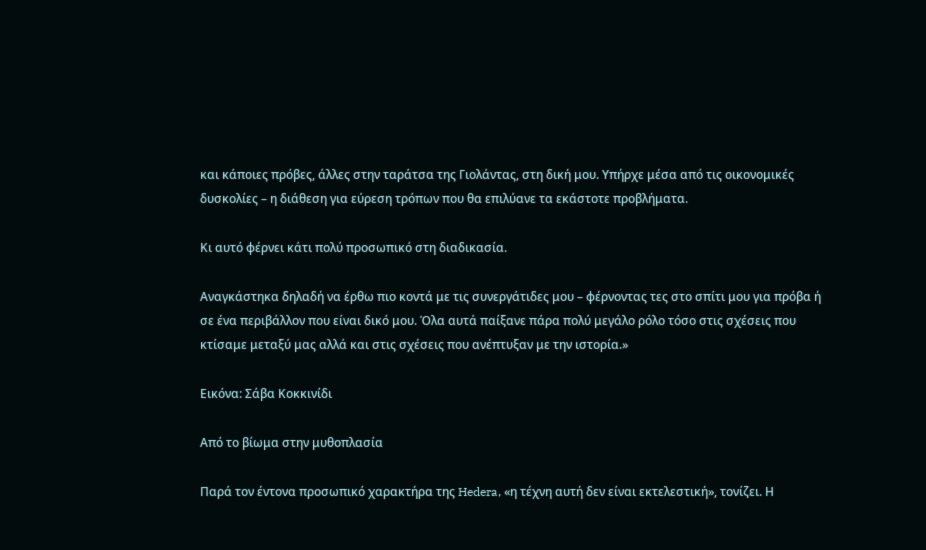και κάποιες πρόβες, άλλες στην ταράτσα της Γιολάντας, στη δική μου. Υπήρχε μέσα από τις οικονομικές δυσκολίες – η διάθεση για εύρεση τρόπων που θα επιλύανε τα εκάστοτε προβλήματα.

Κι αυτό φέρνει κάτι πολύ προσωπικό στη διαδικασία.

Αναγκάστηκα δηλαδή να έρθω πιο κοντά με τις συνεργάτιδες μου – φέρνοντας τες στο σπίτι μου για πρόβα ή σε ένα περιβάλλον που είναι δικό μου. Όλα αυτά παίξανε πάρα πολύ μεγάλο ρόλο τόσο στις σχέσεις που κτίσαμε μεταξύ μας αλλά και στις σχέσεις που ανέπτυξαν με την ιστορία.»

Εικόνα: Σάβα Κοκκινίδι

Από το βίωμα στην μυθοπλασία

Παρά τον έντονα προσωπικό χαρακτήρα της Hedera, «η τέχνη αυτή δεν είναι εκτελεστική», τονίζει. Η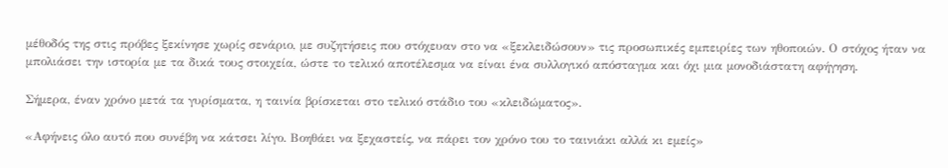μέθοδός της στις πρόβες ξεκίνησε χωρίς σενάριο, με συζητήσεις που στόχευαν στο να «ξεκλειδώσουν» τις προσωπικές εμπειρίες των ηθοποιών. Ο στόχος ήταν να μπολιάσει την ιστορία με τα δικά τους στοιχεία, ώστε το τελικό αποτέλεσμα να είναι ένα συλλογικό απόσταγμα και όχι μια μονοδιάστατη αφήγηση.

Σήμερα, έναν χρόνο μετά τα γυρίσματα, η ταινία βρίσκεται στο τελικό στάδιο του «κλειδώματος».

«Αφήνεις όλο αυτό που συνέβη να κάτσει λίγο. Βοηθάει να ξεχαστείς, να πάρει τον χρόνο του το ταινιάκι αλλά κι εμείς»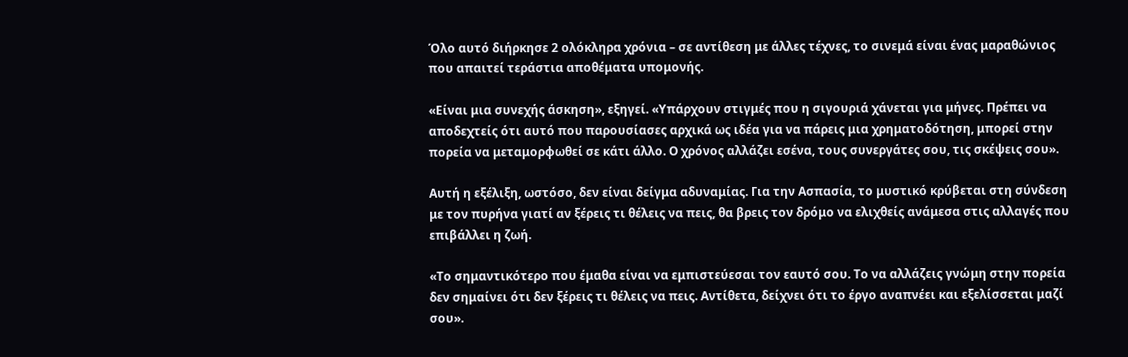Όλο αυτό διήρκησε 2 ολόκληρα χρόνια – σε αντίθεση με άλλες τέχνες, το σινεμά είναι ένας μαραθώνιος που απαιτεί τεράστια αποθέματα υπομονής.

«Είναι μια συνεχής άσκηση», εξηγεί. «Υπάρχουν στιγμές που η σιγουριά χάνεται για μήνες. Πρέπει να αποδεχτείς ότι αυτό που παρουσίασες αρχικά ως ιδέα για να πάρεις μια χρηματοδότηση, μπορεί στην πορεία να μεταμορφωθεί σε κάτι άλλο. Ο χρόνος αλλάζει εσένα, τους συνεργάτες σου, τις σκέψεις σου».

Αυτή η εξέλιξη, ωστόσο, δεν είναι δείγμα αδυναμίας. Για την Ασπασία, το μυστικό κρύβεται στη σύνδεση με τον πυρήνα γιατί αν ξέρεις τι θέλεις να πεις, θα βρεις τον δρόμο να ελιχθείς ανάμεσα στις αλλαγές που επιβάλλει η ζωή.

«Το σημαντικότερο που έμαθα είναι να εμπιστεύεσαι τον εαυτό σου. Το να αλλάζεις γνώμη στην πορεία δεν σημαίνει ότι δεν ξέρεις τι θέλεις να πεις. Αντίθετα, δείχνει ότι το έργο αναπνέει και εξελίσσεται μαζί σου».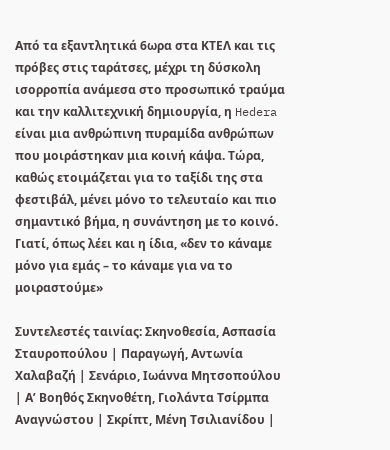Από τα εξαντλητικά 6ωρα στα ΚΤΕΛ και τις πρόβες στις ταράτσες, μέχρι τη δύσκολη ισορροπία ανάμεσα στο προσωπικό τραύμα και την καλλιτεχνική δημιουργία, η Hedera είναι μια ανθρώπινη πυραμίδα ανθρώπων που μοιράστηκαν μια κοινή κάψα. Τώρα, καθώς ετοιμάζεται για το ταξίδι της στα φεστιβάλ, μένει μόνο το τελευταίο και πιο σημαντικό βήμα, η συνάντηση με το κοινό. Γιατί, όπως λέει και η ίδια, «δεν το κάναμε μόνο για εμάς – το κάναμε για να το μοιραστούμε»

Συντελεστές ταινίας: Σκηνοθεσία, Ασπασία Σταυροπούλου | Παραγωγή, Αντωνία Χαλαβαζή | Σενάριο, Ιωάννα Μητσοπούλου | Α’ Βοηθός Σκηνοθέτη, Γιολάντα Τσίρμπα Αναγνώστου | Σκρίπτ, Μένη Τσιλιανίδου |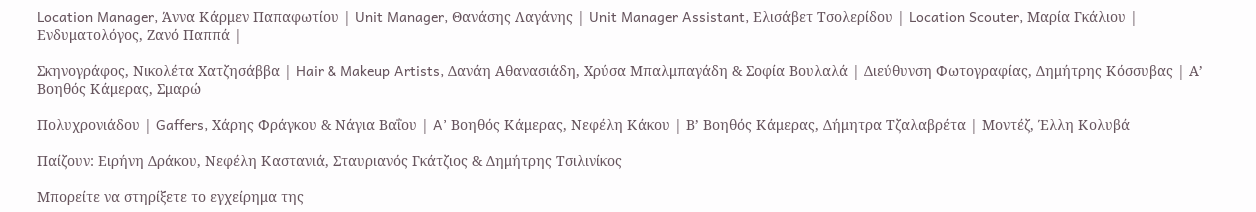Location Manager, Άννα Κάρμεν Παπαφωτίου | Unit Manager, Θανάσης Λαγάνης | Unit Manager Assistant, Ελισάβετ Τσολερίδου | Location Scouter, Μαρία Γκάλιου | Ενδυματολόγος, Ζανό Παππά |

Σκηνογράφος, Νικολέτα Χατζησάββα | Hair & Makeup Artists, Δανάη Αθανασιάδη, Χρύσα Μπαλμπαγάδη & Σοφία Βουλαλά | Διεύθυνση Φωτογραφίας, Δημήτρης Κόσσυβας | Α’ Βοηθός Κάμερας, Σμαρώ

Πολυχρονιάδου | Gaffers, Χάρης Φράγκου & Νάγια Βαΐου | A’ Βοηθός Κάμερας, Νεφέλη Κάκου | Β’ Βοηθός Κάμερας, Δήμητρα Τζαλαβρέτα | Μοντέζ, Έλλη Κολυβά

Παίζουν: Ειρήνη Δράκου, Νεφέλη Καστανιά, Σταυριανός Γκάτζιος & Δημήτρης Τσιλινίκος

Μπορείτε να στηρίξετε το εγχείρημα της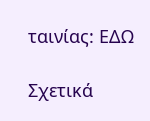ταινίας: ΕΔΩ

Σχετικά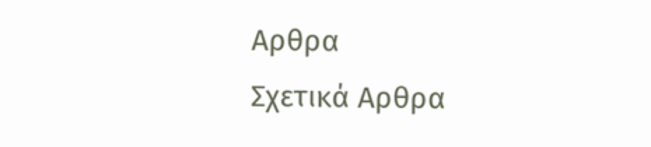Αρθρα
Σχετικά Αρθρα